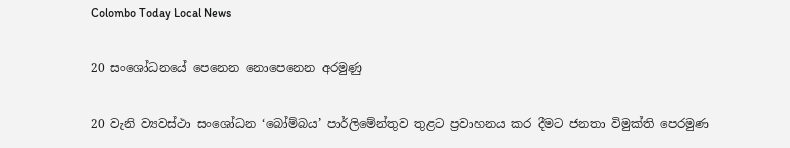Colombo Today Local News

20 සංශෝධනයේ පෙනෙන නොපෙනෙන අරමුණු

20 වැනි ව්‍යවස්ථා සංශෝධන ‘බෝම්බය’ පාර්ලිමේන්තුව තුළට ප්‍රවාහනය කර දීමට ජනතා විමුක්ති පෙරමුණ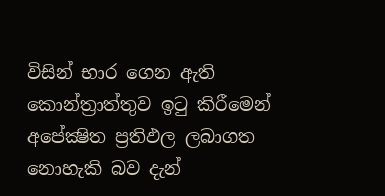විසින් භාර ගෙන ඇති කොන්ත්‍රාත්තුව ඉටු කිරීමෙන් අපේක්‍ෂිත ප්‍රතිඵල ලබාගත නොහැකි බව දැන්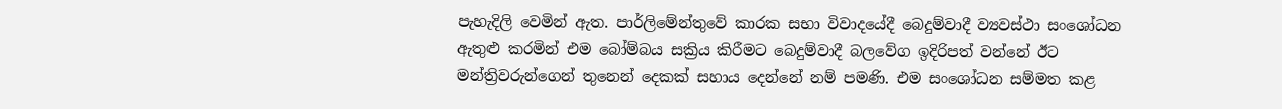පැහැදිලි වෙමින් ඇත. පාර්ලිමේන්තුවේ කාරක සභා විවාදයේදී බෙදුම්වාදී ව්‍යවස්ථා සංශෝධන ඇතුළු කරමින් එම බෝම්බය සක්‍රිය කිරීමට බෙදුම්වාදී බලවේග ඉදිරිපත් වන්නේ ඊට මන්ත්‍රිවරුන්ගෙන් තුනෙන් දෙකක් සහාය දෙන්නේ නම් පමණි. එම සංශෝධන සම්මත කළ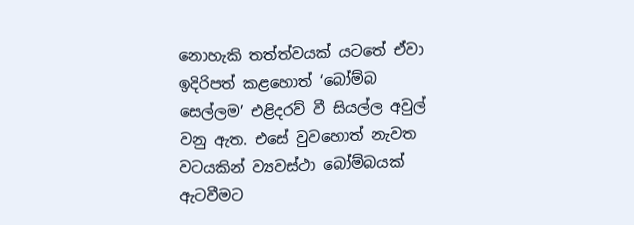නොහැකි තත්ත්වයක් යටතේ ඒවා ඉදිරිපත් කළහොත් ‘බෝම්බ සෙල්ලම’ එළිදරව් වී සියල්ල අවුල් වනු ඇත. එසේ වුවහොත් නැවත වටයකින් ව්‍යවස්ථා බෝම්බයක් ඇටවීමට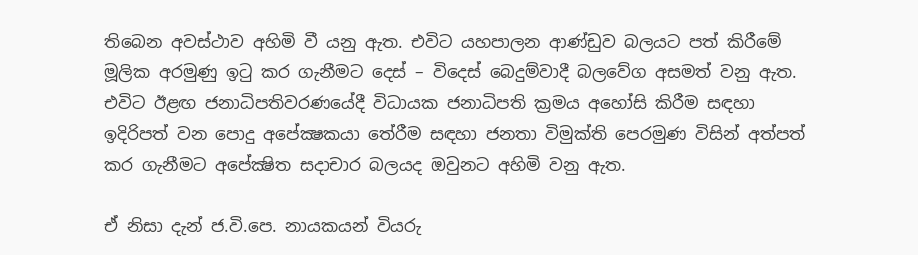තිබෙන අවස්ථාව අහිමි වී යනු ඇත. එවිට යහපාලන ආණ්ඩුව බලයට පත් කිරීමේ මූලික අරමුණු ඉටු කර ගැනීමට දෙස් – විදෙස් බෙදුම්වාදී බලවේග අසමත් වනු ඇත. එවිට ඊළඟ ජනාධිපතිවරණයේදී විධායක ජනාධිපති ක්‍රමය අහෝසි කිරීම සඳහා ඉදිරිපත් වන පොදු අපේක්‍ෂකයා තේරීම සඳහා ජනතා විමුක්ති පෙරමුණ විසින් අත්පත් කර ගැනීමට අපේක්‍ෂිත සදාචාර බලයද ඔවුනට අහිමි වනු ඇත.

ඒ නිසා දැන් ජ.වි.පෙ. නායකයන් වියරු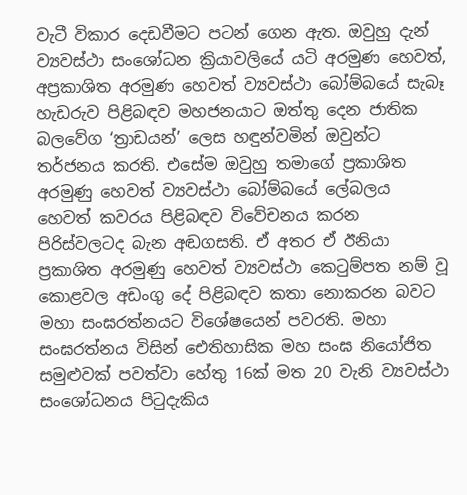වැටී විකාර දෙඩවීමට පටන් ගෙන ඇත. ඔවුහු දැන් ව්‍යවස්ථා සංශෝධන ක්‍රියාවලියේ යටි අරමුණ හෙවත්, අප්‍රකාශිත අරමුණ හෙවත් ව්‍යවස්ථා බෝම්බයේ සැබෑ හැඩරුව පිළිබඳව මහජනයාට ඔත්තු දෙන ජාතික බලවේග ‘ත්‍රාඩයන්’ ලෙස හඳුන්වමින් ඔවුන්ට තර්ජනය කරති. එසේම ඔවුහු තමාගේ ප්‍රකාශිත අරමුණු හෙවත් ව්‍යවස්ථා බෝම්බයේ ලේබලය හෙවත් කවරය පිළිබඳව විවේචනය කරන පිරිස්වලටද බැන අඬගසති. ඒ අතර ඒ ඊනියා ප්‍රකාශිත අරමුණු හෙවත් ව්‍යවස්ථා කෙටුම්පත නම් වූ කොළවල අඩංගු දේ පිළිබඳව කතා නොකරන බවට මහා සංඝරත්නයට විශේෂයෙන් පවරති. මහා සංඝරත්නය විසින් ඓතිහාසික මහ සංඝ නියෝජිත සමුළුවක් පවත්වා හේතු 16ක් මත 20 වැනි ව්‍යවස්ථා සංශෝධනය පිටුදැකිය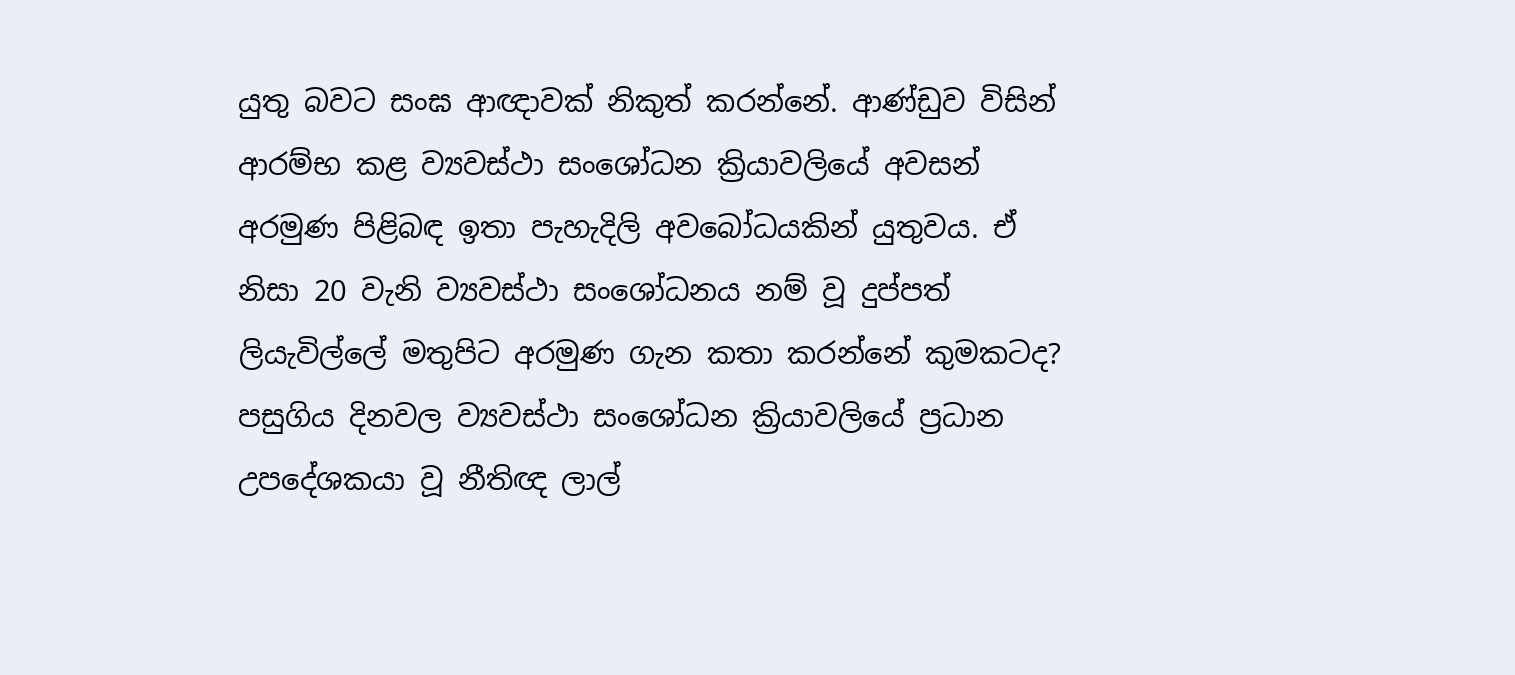යුතු බවට සංඝ ආඥාවක් නිකුත් කරන්නේ. ආණ්ඩුව විසින් ආරම්භ කළ ව්‍යවස්ථා සංශෝධන ක්‍රියාවලියේ අවසන් අරමුණ පිළිබඳ ඉතා පැහැදිලි අවබෝධයකින් යුතුවය. ඒ නිසා 20 වැනි ව්‍යවස්ථා සංශෝධනය නම් වූ දුප්පත් ලියැවිල්ලේ මතුපිට අරමුණ ගැන කතා කරන්නේ කුමකටද? පසුගිය දිනවල ව්‍යවස්ථා සංශෝධන ක්‍රියාවලියේ ප්‍රධාන උපදේශකයා වූ නීතිඥ ලාල්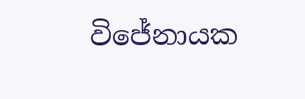විජේනායක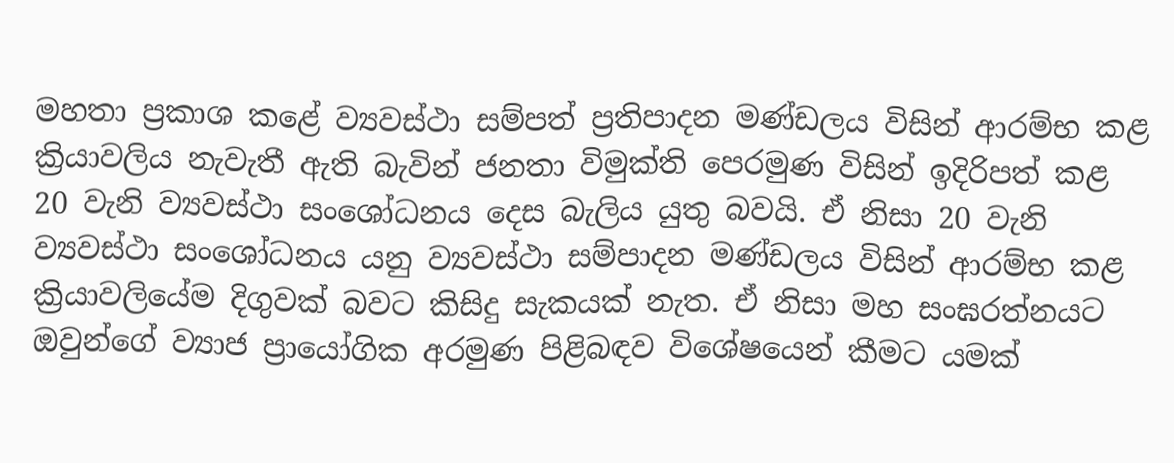මහතා ප්‍රකාශ කළේ ව්‍යවස්ථා සම්පත් ප්‍රතිපාදන මණ්ඩලය විසින් ආරම්භ කළ ක්‍රියාවලිය නැවැතී ඇති බැවින් ජනතා විමුක්ති පෙරමුණ විසින් ඉදිරිපත් කළ 20 වැනි ව්‍යවස්ථා සංශෝධනය දෙස බැලිය යුතු බවයි. ඒ නිසා 20 වැනි ව්‍යවස්ථා සංශෝධනය යනු ව්‍යවස්ථා සම්පාදන මණ්ඩලය විසින් ආරම්භ කළ ක්‍රියාවලියේම දිගුවක් බවට කිසිදු සැකයක් නැත. ඒ නිසා මහ සංඝරත්නයට ඔවුන්ගේ ව්‍යාජ ප්‍රායෝගික අරමුණ පිළිබඳව විශේෂයෙන් කීමට යමක්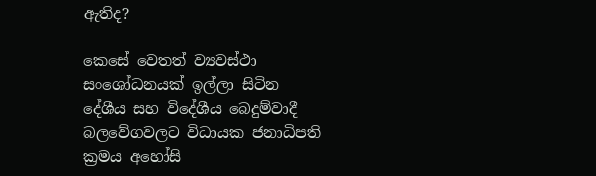ඇතිද?

කෙසේ වෙතත් ව්‍යවස්ථා සංශෝධනයක් ඉල්ලා සිටින දේශීය සහ විදේශීය බෙදුම්වාදී බලවේගවලට විධායක ජනාධිපති ක්‍රමය අහෝසි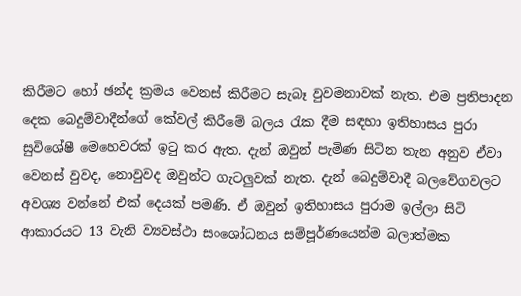කිරීමට හෝ ඡන්ද ක්‍රමය වෙනස් කිරීමට සැබෑ වුවමනාවක් නැත. එම ප්‍රතිපාදන දෙක බෙදුම්වාදීන්ගේ කේවල් කිරීමේ බලය රැක දීම සඳහා ඉතිහාසය පුරා සුවිශේෂී මෙහෙවරක් ඉටු කර ඇත. දැන් ඔවුන් පැමිණ සිටින තැන අනුව ඒවා වෙනස් වුවද, නොවුවද ඔවුන්ට ගැටලුවක් නැත. දැන් බෙදුම්වාදී බලවේගවලට අවශ්‍ය වන්නේ එක් දෙයක් පමණි. ඒ ඔවුන් ඉතිහාසය පුරාම ඉල්ලා සිටි ආකාරයට 13 වැනි ව්‍යවස්ථා සංශෝධනය සම්පූර්ණයෙන්ම බලාත්මක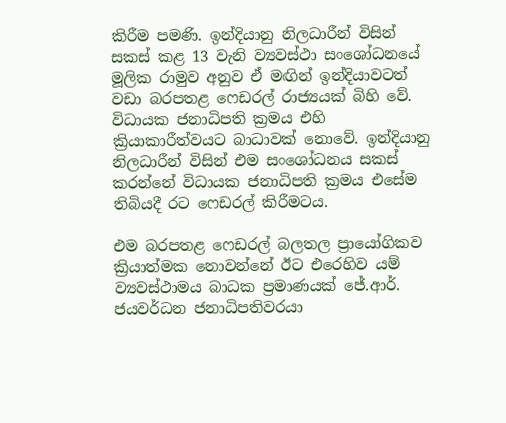කිරීම පමණි. ඉන්දියානු නිලධාරීන් විසින් සකස් කළ 13 වැනි ව්‍යවස්ථා සංශෝධනයේ මූලික රාමුව අනුව ඒ මඟින් ඉන්දියාවටත් වඩා බරපතළ ෆෙඩරල් රාජ්‍යයක් බිහි වේ. විධායක ජනාධිපති ක්‍රමය එහි ක්‍රියාකාරීත්වයට බාධාවක් නොවේ. ඉන්දියානු නිලධාරීන් විසින් එම සංශෝධනය සකස් කරන්නේ විධායක ජනාධිපති ක්‍රමය එසේම තිබියදී රට ෆෙඩරල් කිරීමටය.

එම බරපතළ ෆෙඩරල් බලතල ප්‍රායෝගිකව ක්‍රියාත්මක නොවන්නේ ඊට එරෙහිව යම් ව්‍යවස්ථාමය බාධක ප්‍රමාණයක් ජේ.ආර්. ජයවර්ධන ජනාධිපතිවරයා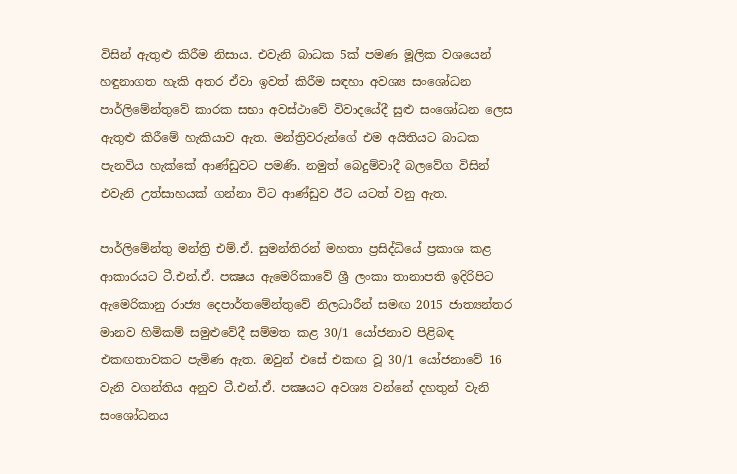විසින් ඇතුළු කිරීම නිසාය. එවැනි බාධක 5ක් පමණ මූලික වශයෙන් හඳුනාගත හැකි අතර ඒවා ඉවත් කිරීම සඳහා අවශ්‍ය සංශෝධන පාර්ලිමේන්තුවේ කාරක සභා අවස්ථාවේ විවාදයේදී සුළු සංශෝධන ලෙස ඇතුළු කිරීමේ හැකියාව ඇත. මන්ත්‍රිවරුන්ගේ එම අයිතියට බාධක පැනවිය හැක්කේ ආණ්ඩුවට පමණි. නමුත් බෙදුම්වාදී බලවේග විසින් එවැනි උත්සාහයක් ගන්නා විට ආණ්ඩුව ඊට යටත් වනු ඇත.

පාර්ලිමේන්තු මන්ත්‍රි එම්.ඒ. සුමන්තිරන් මහතා ප්‍රසිද්ධියේ ප්‍රකාශ කළ ආකාරයට ටී.එන්.ඒ. පක්‍ෂය ඇමෙරිකාවේ ශ්‍රී ලංකා තානාපති ඉදිරිපිට ඇමෙරිකානු රාජ්‍ය දෙපාර්තමේන්තුවේ නිලධාරීන් සමඟ 2015 ජාත්‍යන්තර මානව හිමිකම් සමුළුවේදී සම්මත කළ 30/1 යෝජනාව පිළිබඳ එකඟතාවකට පැමිණ ඇත. ඔවුන් එසේ එකඟ වූ 30/1 යෝජනාවේ 16 වැනි වගන්තිය අනුව ටී.එන්.ඒ. පක්‍ෂයට අවශ්‍ය වන්නේ දහතුන් වැනි සංශෝධනය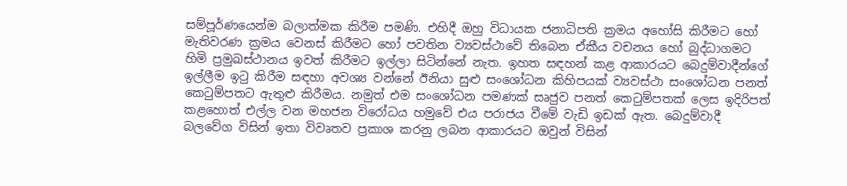සම්පූර්ණයෙන්ම බලාත්මක කිරීම පමණි. එහිදී ඔහු විධායක ජනාධිපති ක්‍රමය අහෝසි කිරීමට හෝ මැතිවරණ ක්‍රමය වෙනස් කිරීමට හෝ පවතින ව්‍යවස්ථාවේ තිබෙන ඒකීය වචනය හෝ බුද්ධාගමට හිමි ප්‍රමුඛස්ථානය ඉවත් කිරීමට ඉල්ලා සිටින්නේ නැත. ඉහත සඳහන් කළ ආකාරයට බෙදුම්වාදීන්ගේ ඉල්ලීම ඉටු කිරීම සඳහා අවශ්‍ය වන්නේ ඊනියා සුළු සංශෝධන කිහිපයක් ව්‍යවස්ථා සංශෝධන පනත් කෙටුම්පතට ඇතුළු කිරීමය. නමුත් එම සංශෝධන පමණක් සෘජුව පනත් කෙටුම්පතක් ලෙස ඉදිරිපත් කළහොත් එල්ල වන මහජන විරෝධය හමුවේ එය පරාජය වීමේ වැඩි ඉඩක් ඇත. බෙදුම්වාදී බලවේග විසින් ඉතා විවෘතව ප්‍රකාශ කරනු ලබන ආකාරයට ඔවුන් විසින්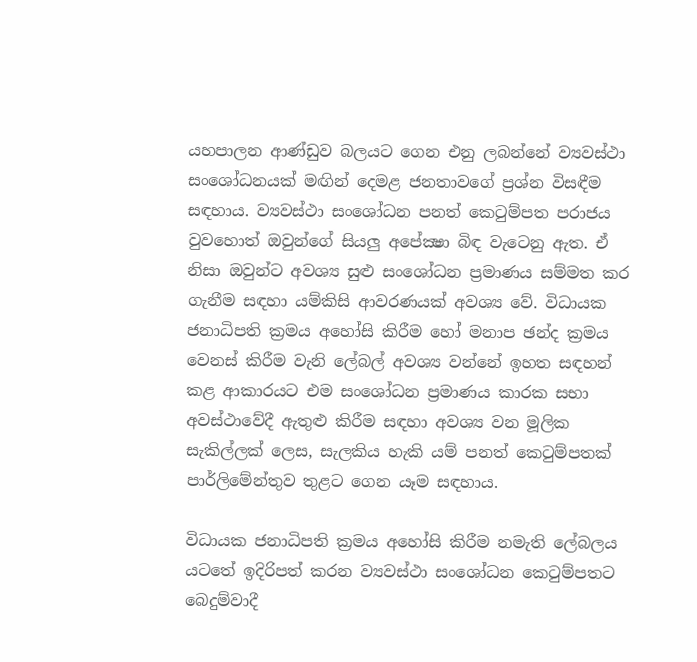යහපාලන ආණ්ඩුව බලයට ගෙන එනු ලබන්නේ ව්‍යවස්ථා සංශෝධනයක් මඟින් දෙමළ ජනතාවගේ ප්‍රශ්න විසඳීම සඳහාය. ව්‍යවස්ථා සංශෝධන පනත් කෙටුම්පත පරාජය වුවහොත් ඔවුන්ගේ සියලු අපේක්‍ෂා බිඳ වැටෙනු ඇත. ඒ නිසා ඔවුන්ට අවශ්‍ය සුළු සංශෝධන ප්‍රමාණය සම්මත කර ගැනීම සඳහා යම්කිසි ආවරණයක් අවශ්‍ය වේ. විධායක ජනාධිපති ක්‍රමය අහෝසි කිරීම හෝ මනාප ඡන්ද ක්‍රමය වෙනස් කිරීම වැනි ලේබල් අවශ්‍ය වන්නේ ඉහත සඳහන් කළ ආකාරයට එම සංශෝධන ප්‍රමාණය කාරක සභා අවස්ථාවේදී ඇතුළු කිරීම සඳහා අවශ්‍ය වන මූලික සැකිල්ලක් ලෙස, සැලකිය හැකි යම් පනත් කෙටුම්පතක් පාර්ලිමේන්තුව තුළට ගෙන යෑම සඳහාය.

විධායක ජනාධිපති ක්‍රමය අහෝසි කිරීම නමැති ලේබලය යටතේ ඉදිරිපත් කරන ව්‍යවස්ථා සංශෝධන කෙටුම්පතට බෙදුම්වාදී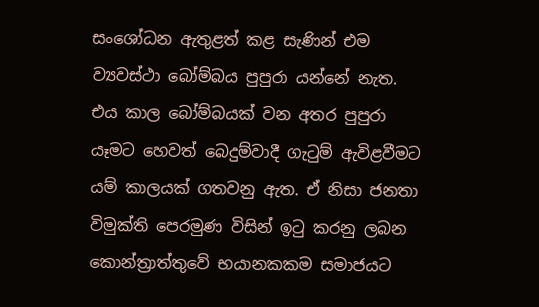සංශෝධන ඇතුළත් කළ සැණින් එම ව්‍යවස්ථා බෝම්බය පුපුරා යන්නේ නැත. එය කාල බෝම්බයක් වන අතර පුපුරා යෑමට හෙවත් බෙදුම්වාදී ගැටුම් ඇවිළවීමට යම් කාලයක් ගතවනු ඇත. ඒ නිසා ජනතා විමුක්ති පෙරමුණ විසින් ඉටු කරනු ලබන කොන්ත්‍රාත්තුවේ භයානකකම සමාජයට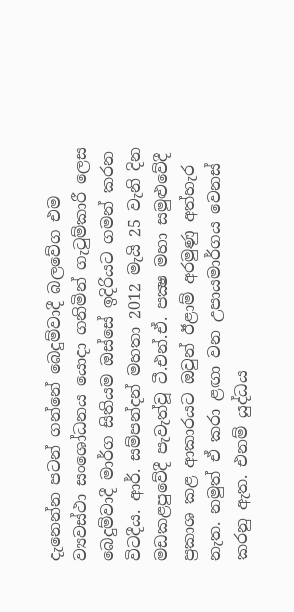දැනෙන්න පටන් ගන්නේ බෙදුම්වාදී බලවේග එම ව්‍යවස්ථා සංශෝධනය යොදා ගනිමින් ගැටුම්කාරී ලෙස බෙදුම්වාදී මාර්ග සිතියම ඔස්සේ ඉදිරියට ගමන් කරන විටදීය. ආර්. සම්පන්දන් මහතා 2012 මැයි 25 වැනි දින මඩකළපුවේදී පැවැත්වූ ටී.එන්.ඒ. පක්‍ෂ මහා සමුළුවේදී ප්‍රකාශ කළ ආකාරයට ඔවුන් ඊළාම් අරමුණු අත්හැර නැත. නමුත් ඒ කරා ළඟා වන උපායමාර්ගය වෙනස් කරනු ඇත. එනම් යුද්ධය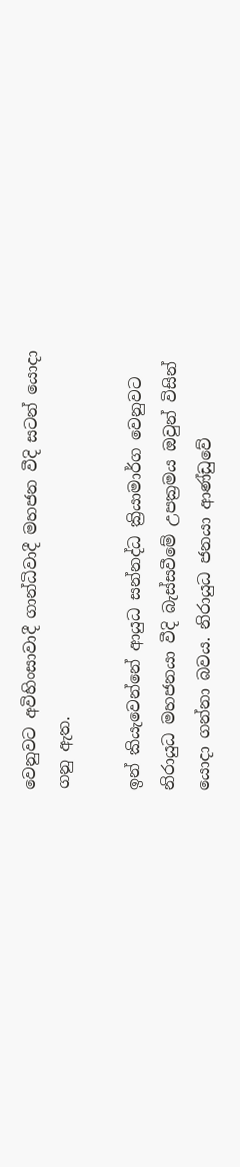වෙනුවට අවිහිංසාවාදී ගාන්ධිවාදී මහජන වීදි සටන් යොදා ගනු ඇත.

ඉන් කියැවෙන්නේ ආයුධ සන්නද්ධ ක්‍රියාමාර්ග වෙනුවට නිරායුධ මහජනයා වීදි බැස්සවීමේ උපක්‍රමය ඔවුන් විසින් යොදා ගන්නා බවය. නිරායුධ ජනයා ආණ්ඩුවේ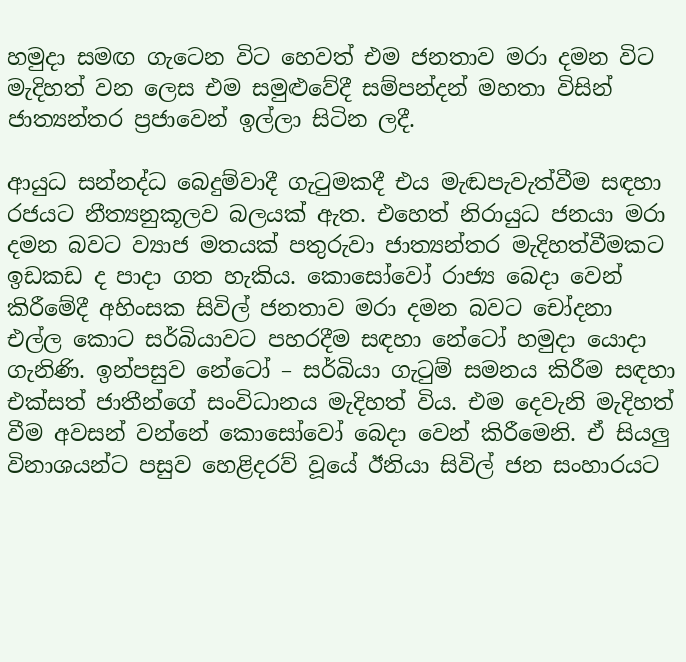හමුදා සමඟ ගැටෙන විට හෙවත් එම ජනතාව මරා දමන විට මැදිහත් වන ලෙස එම සමුළුවේදී සම්පන්දන් මහතා විසින් ජාත්‍යන්තර ප්‍රජාවෙන් ඉල්ලා සිටින ලදී.

ආයුධ සන්නද්ධ බෙදුම්වාදී ගැටුමකදී එය මැඬපැවැත්වීම සඳහා රජයට නීත්‍යනුකූලව බලයක් ඇත. එහෙත් නිරායුධ ජනයා මරා දමන බවට ව්‍යාජ මතයක් පතුරුවා ජාත්‍යන්තර මැදිහත්වීමකට ඉඩකඩ ද පාදා ගත හැකිය. කොසෝවෝ රාජ්‍ය බෙදා වෙන් කිරීමේදී අහිංසක සිවිල් ජනතාව මරා දමන බවට චෝදනා එල්ල කොට සර්බියාවට පහරදීම සඳහා නේටෝ හමුදා යොදා ගැනිණි. ඉන්පසුව නේටෝ – සර්බියා ගැටුම් සමනය කිරීම සඳහා එක්සත් ජාතීන්ගේ සංවිධානය මැදිහත් විය. එම දෙවැනි මැදිහත් වීම අවසන් වන්නේ කොසෝවෝ බෙදා වෙන් කිරීමෙනි. ඒ සියලු විනාශයන්ට පසුව හෙළිදරව් වූයේ ඊනියා සිවිල් ජන සංහාරයට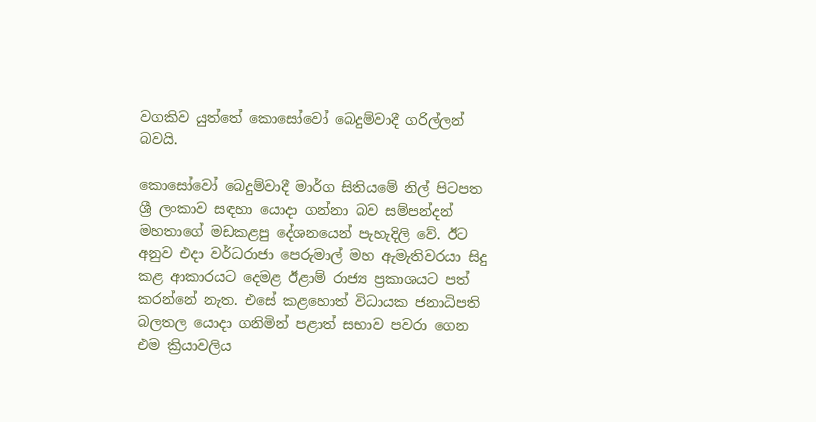වගකිව යුත්තේ කොසෝවෝ බෙදුම්වාදී ගරිල්ලන් බවයි.

කොසෝවෝ බෙදුම්වාදී මාර්ග සිතියමේ නිල් පිටපත ශ්‍රී ලංකාව සඳහා යොදා ගන්නා බව සම්පන්දන් මහතාගේ මඩකළපු දේශනයෙන් පැහැදිලි වේ. ඊට අනුව එදා වර්ධරාජා පෙරුමාල් මහ ඇමැතිවරයා සිදු කළ ආකාරයට දෙමළ ඊළාම් රාජ්‍ය ප්‍රකාශයට පත් කරන්නේ නැත. එසේ කළහොත් විධායක ජනාධිපති බලතල යොදා ගනිමින් පළාත් සභාව පවරා ගෙන එම ක්‍රියාවලිය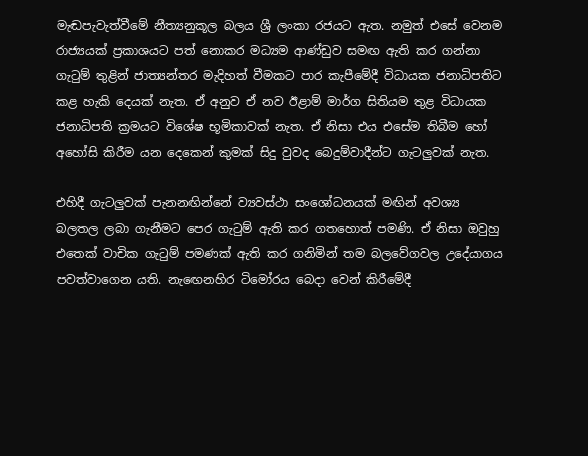මැඬපැවැත්වීමේ නීත්‍යනුකූල බලය ශ්‍රී ලංකා රජයට ඇත. නමුත් එසේ වෙනම රාජ්‍යයක් ප්‍රකාශයට පත් නොකර මධ්‍යම ආණ්ඩුව සමඟ ඇති කර ගන්නා ගැටුම් තුළින් ජාත්‍යන්තර මැදිහත් වීමකට පාර කැපීමේදී විධායක ජනාධිපතිට කළ හැකි දෙයක් නැත. ඒ අනුව ඒ නව ඊළාම් මාර්ග සිතියම තුළ විධායක ජනාධිපති ක්‍රමයට විශේෂ භූමිකාවක් නැත. ඒ නිසා එය එසේම තිබීම හෝ අහෝසි කිරීම යන දෙකෙන් කුමක් සිදු වුවද බෙදුම්වාදීන්ට ගැටලුවක් නැත.

එහිදී ගැටලුවක් පැනනඟින්නේ ව්‍යවස්ථා සංශෝධනයක් මඟින් අවශ්‍ය බලතල ලබා ගැනීමට පෙර ගැටුම් ඇති කර ගතහොත් පමණි. ඒ නිසා ඔවුහු එතෙක් වාචික ගැටුම් පමණක් ඇති කර ගනිමින් තම බලවේගවල උදේ‍යාගය පවත්වාගෙන යති. නැඟෙනහිර ටිමෝරය බෙදා වෙන් කිරීමේදී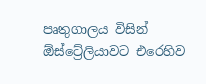පෘතුගාලය විසින් ඕස්ට්‍රේලියාවට එරෙහිව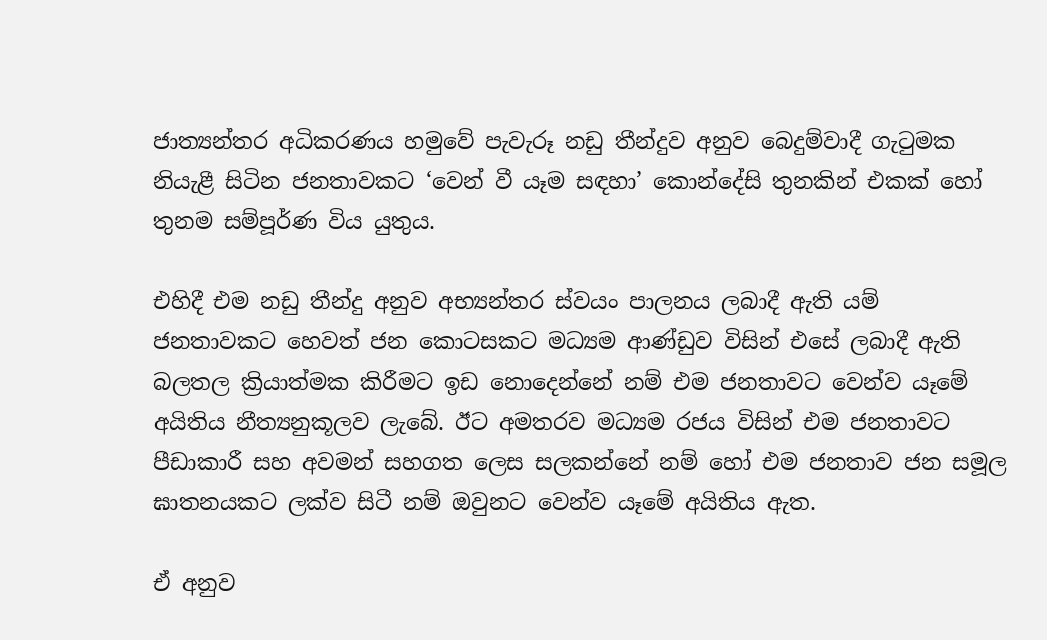ජාත්‍යන්තර අධිකරණය හමුවේ පැවැරූ නඩු තීන්දුව අනුව බෙදුම්වාදී ගැටුමක නියැළී සිටින ජනතාවකට ‘වෙන් වී යෑම සඳහා’ කොන්දේසි තුනකින් එකක් හෝ තුනම සම්පූර්ණ විය යුතුය.

එහිදී එම නඩු තීන්දු අනුව අභ්‍යන්තර ස්වයං පාලනය ලබාදී ඇති යම් ජනතාවකට හෙවත් ජන කොටසකට මධ්‍යම ආණ්ඩුව විසින් එසේ ලබාදී ඇති බලතල ක්‍රියාත්මක කිරීමට ඉඩ නොදෙන්නේ නම් එම ජනතාවට වෙන්ව යෑමේ අයිතිය නීත්‍යනුකූලව ලැබේ. ඊට අමතරව මධ්‍යම රජය විසින් එම ජනතාවට පීඩාකාරී සහ අවමන් සහගත ලෙස සලකන්නේ නම් හෝ එම ජනතාව ජන සමූල ඝාතනයකට ලක්ව සිටී නම් ඔවුනට වෙන්ව යෑමේ අයිතිය ඇත.

ඒ අනුව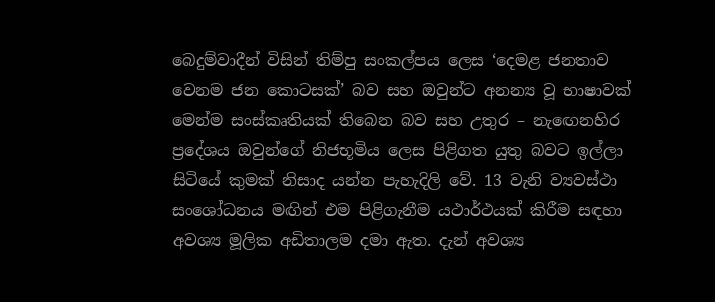බෙදුම්වාදීන් විසින් තිම්පු සංකල්පය ලෙස ‘දෙමළ ජනතාව වෙනම ජන කොටසක්’ බව සහ ඔවුන්ට අනන්‍ය වූ භාෂාවක් මෙන්ම සංස්කෘතියක් තිබෙන බව සහ උතුර – නැඟෙනහිර ප්‍රදේශය ඔවුන්ගේ නිජභූමිය ලෙස පිළිගත යුතු බවට ඉල්ලා සිටියේ කුමක් නිසාද යන්න පැහැදිලි වේ. 13 වැනි ව්‍යවස්ථා සංශෝධනය මඟින් එම පිළිගැනීම යථාර්ථයක් කිරීම සඳහා අවශ්‍ය මූලික අඩිතාලම දමා ඇත. දැන් අවශ්‍ය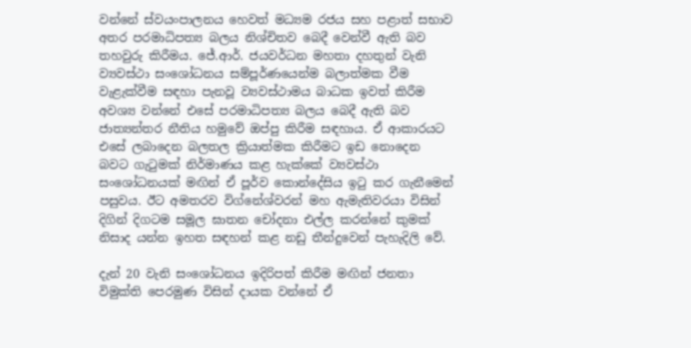වන්නේ ස්වයංපාලනය හෙවත් මධ්‍යම රජය සහ පළාත් සභාව අතර පරමාධිපත්‍ය බලය නිශ්චිතව බෙදී වෙන්වී ඇති බව තහවුරු කිරීමය. ජේ.ආර්. ජයවර්ධන මහතා දහතුන් වැනි ව්‍යවස්ථා සංශෝධනය සම්පූර්ණයෙන්ම බලාත්මක වීම වැළැක්වීම සඳහා පැනවූ ව්‍යවස්ථාමය බාධක ඉවත් කිරීම අවශ්‍ය වන්නේ එසේ පරමාධිපත්‍ය බලය බෙදී ඇති බව ජාත්‍යන්තර නීතිය හමුවේ ඔප්පු කිරීම සඳහාය. ඒ ආකාරයට එසේ ලබාදෙන බලතල ක්‍රියාත්මක කිරීමට ඉඩ නොදෙන බවට ගැටුමක් නිර්මාණය කළ හැක්කේ ව්‍යවස්ථා සංශෝධනයක් මඟින් ඒ පූර්ව කොන්දේසිය ඉටු කර ගැනීමෙන් පසුවය. ඊට අමතරව විග්නේශ්වරන් මහ ඇමැතිවරයා විසින් දිගින් දිගටම සමූල ඝාතන චෝදනා එල්ල කරන්නේ කුමක් නිසාද යන්න ඉහත සඳහන් කළ නඩු තීන්දුවෙන් පැහැදිලි වේ.

දැන් 20 වැනි සංශෝධනය ඉදිරිපත් කිරීම මඟින් ජනතා විමුක්ති පෙරමුණ විසින් දායක වන්නේ ඒ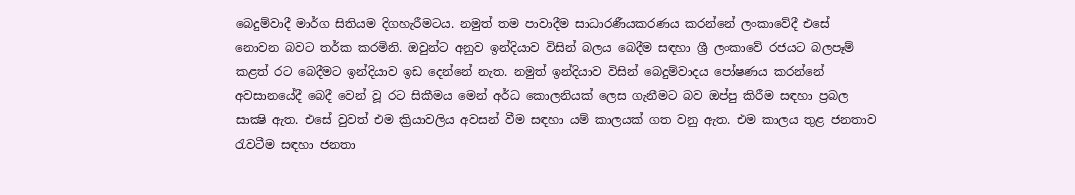බෙදුම්වාදී මාර්ග සිතියම දිගහැරීමටය. නමුත් තම පාවාදීම සාධාරණීයකරණය කරන්නේ ලංකාවේදී එසේ නොවන බවට තර්ක කරමිනි. ඔවුන්ට අනුව ඉන්දියාව විසින් බලය බෙදීම සඳහා ශ්‍රී ලංකාවේ රජයට බලපෑම් කළත් රට බෙදීමට ඉන්දියාව ඉඩ දෙන්නේ නැත. නමුත් ඉන්දියාව විසින් බෙදුම්වාදය පෝෂණය කරන්නේ අවසානයේදී බෙදී වෙන් වූ රට සිකීමය මෙන් අර්ධ කොලනියක් ලෙස ගැනීමට බව ඔප්පු කිරීම සඳහා ප්‍රබල සාක්‍ෂි ඇත. එසේ වුවත් එම ක්‍රියාවලිය අවසන් වීම සඳහා යම් කාලයක් ගත වනු ඇත. එම කාලය තුළ ජනතාව රැවටීම සඳහා ජනතා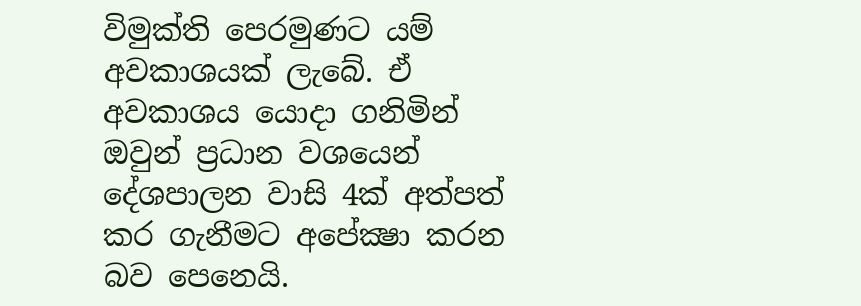විමුක්ති පෙරමුණට යම් අවකාශයක් ලැබේ. ඒ අවකාශය යොදා ගනිමින් ඔවුන් ප්‍රධාන වශයෙන් දේශපාලන වාසි 4ක් අත්පත් කර ගැනීමට අපේක්‍ෂා කරන බව පෙනෙයි.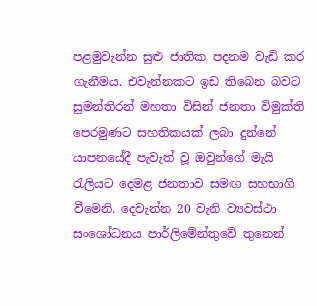පළමුවැන්න සුළු ජාතික පදනම වැඩි කර ගැනීමය. එවැන්නකට ඉඩ තිබෙන බවට සුමන්තිරන් මහතා විසින් ජනතා විමුක්ති පෙරමුණට සහතිකයක් ලබා දුන්නේ යාපනයේදී පැවැත් වූ ඔවුන්ගේ මැයි රැලියට දෙමළ ජනතාව සමඟ සහභාගි වීමෙනි. දෙවැන්න 20 වැනි ව්‍යවස්ථා සංශෝධනය පාර්ලිමේන්තුවේ තුනෙන්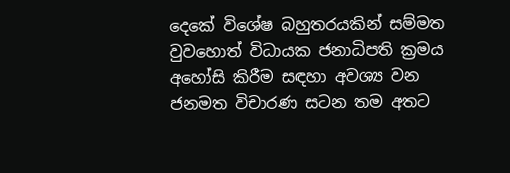දෙකේ විශේෂ බහුතරයකින් සම්මත වුවහොත් විධායක ජනාධිපති ක්‍රමය අහෝසි කිරීම සඳහා අවශ්‍ය වන ජනමත විචාරණ සටන තම අතට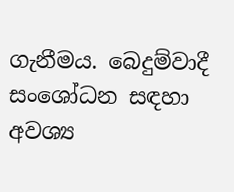ගැනීමය. බෙදුම්වාදී සංශෝධන සඳහා අවශ්‍ය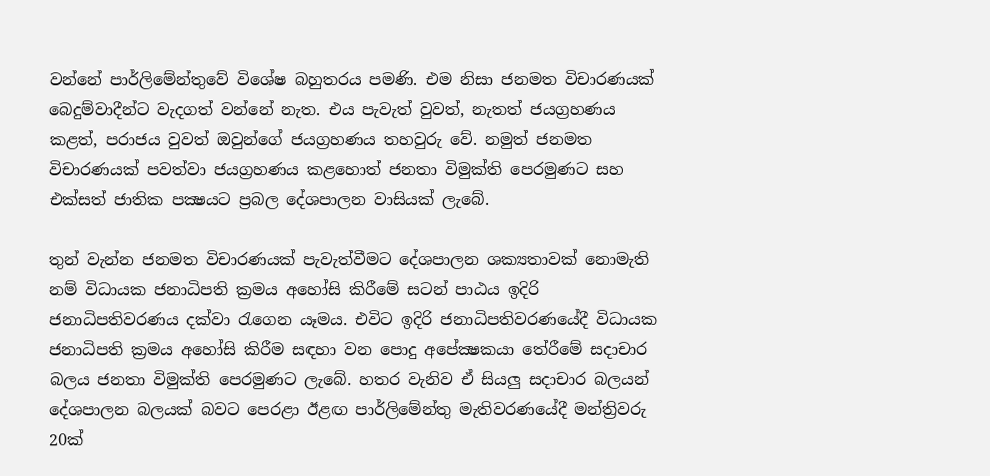වන්නේ පාර්ලිමේන්තුවේ විශේෂ බහුතරය පමණි. එම නිසා ජනමත විචාරණයක් බෙදුම්වාදීන්ට වැදගත් වන්නේ නැත. එය පැවැත් වුවත්, නැතත් ජයග්‍රහණය කළත්, පරාජය වුවත් ඔවුන්ගේ ජයග්‍රහණය තහවුරු වේ. නමුත් ජනමත විචාරණයක් පවත්වා ජයග්‍රහණය කළහොත් ජනතා විමුක්ති පෙරමුණට සහ එක්සත් ජාතික පක්‍ෂයට ප්‍රබල දේශපාලන වාසියක් ලැබේ.

තුන් වැන්න ජනමත විචාරණයක් පැවැත්වීමට දේශපාලන ශක්‍යතාවක් නොමැති නම් විධායක ජනාධිපති ක්‍රමය අහෝසි කිරීමේ සටන් පාඨය ඉදිරි ජනාධිපතිවරණය දක්වා රැගෙන යෑමය. එවිට ඉදිරි ජනාධිපතිවරණයේදී විධායක ජනාධිපති ක්‍රමය අහෝසි කිරීම සඳහා වන පොදු අපේක්‍ෂකයා තේරීමේ සදාචාර බලය ජනතා විමුක්ති පෙරමුණට ලැබේ. හතර වැනිව ඒ සියලු සදාචාර බලයන් දේශපාලන බලයක් බවට පෙරළා ඊළඟ පාර්ලිමේන්තු මැතිවරණයේදී මන්ත්‍රිවරු 20ක්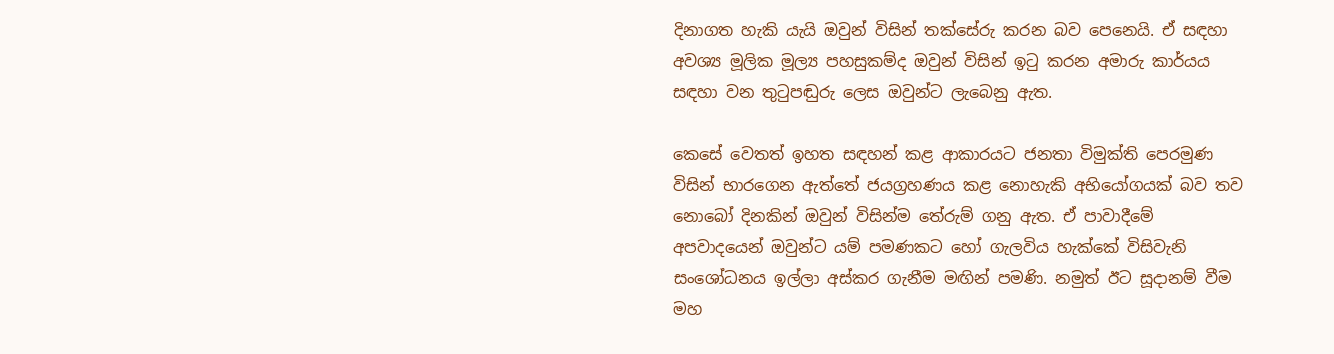දිනාගත හැකි යැයි ඔවුන් විසින් තක්සේරු කරන බව පෙනෙයි. ඒ සඳහා අවශ්‍ය මූලික මූල්‍ය පහසුකම්ද ඔවුන් විසින් ඉටු කරන අමාරු කාර්යය සඳහා වන තුටුපඬුරු ලෙස ඔවුන්ට ලැබෙනු ඇත.

කෙසේ වෙතත් ඉහත සඳහන් කළ ආකාරයට ජනතා විමුක්ති පෙරමුණ විසින් භාරගෙන ඇත්තේ ජයග්‍රහණය කළ නොහැකි අභියෝගයක් බව තව නොබෝ දිනකින් ඔවුන් විසින්ම තේරුම් ගනු ඇත. ඒ පාවාදීමේ අපවාදයෙන් ඔවුන්ට යම් පමණකට හෝ ගැලවිය හැක්කේ විසිවැනි සංශෝධනය ඉල්ලා අස්කර ගැනීම මඟින් පමණි. නමුත් ඊට සූදානම් වීම මහ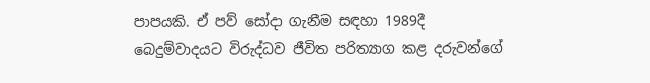පාපයකි. ඒ පව් සෝදා ගැනීම සඳහා 1989දී බෙදුම්වාදයට විරුද්ධව ජීවිත පරිත්‍යාග කළ දරුවන්ගේ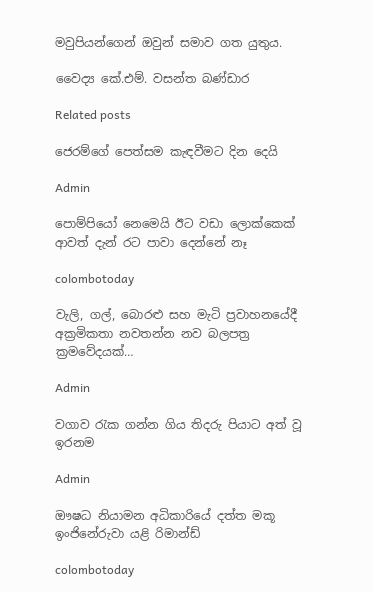මවුපියන්ගෙන් ඔවුන් සමාව ගත යුතුය.

වෛද්‍ය කේ.එම්. වසන්ත බණ්ඩාර

Related posts

ජෙරම්ගේ පෙත්සම කැඳවීමට දින දෙයි

Admin

පොම්පියෝ නෙමෙයි ඊට වඩා ලොක්කෙක් ආවත් දැන් රට පාවා දෙන්නේ නෑ

colombotoday

වැලි, ගල්, බොරළු සහ මැටි ප්‍රවාහනයේදී අක්‍රමිකතා නවතන්න නව බලපත්‍ර ක්‍රමවේදයක්…

Admin

වගාව රැක ගන්න ගිය තිදරු පියාට අත් වූ ඉරනම

Admin

ඖෂධ නියාමන අධිකාරියේ දත්ත මකූ ඉංජිනේරුවා යළි රිමාන්ඩ්

colombotoday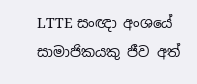LTTE සංඥා අංශයේ සාමාජිකයකු ජීව අත්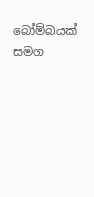බෝම්බයක් සමග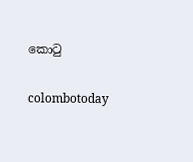කොටු

colombotoday